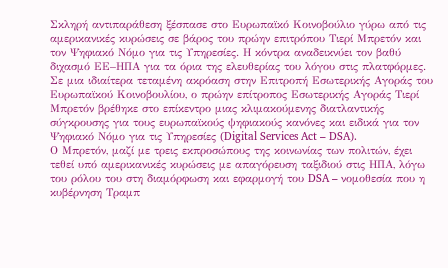Σκληρή αντιπαράθεση ξέσπασε στο Ευρωπαϊκό Κοινοβούλιο γύρω από τις αμερικανικές κυρώσεις σε βάρος του πρώην επιτρόπου Τιερί Μπρετόν και τον Ψηφιακό Νόμο για τις Υπηρεσίες. Η κόντρα αναδεικνύει τον βαθύ διχασμό ΕΕ–ΗΠΑ για τα όρια της ελευθερίας του λόγου στις πλατφόρμες.
Σε μια ιδιαίτερα τεταμένη ακρόαση στην Επιτροπή Εσωτερικής Αγοράς του Ευρωπαϊκού Κοινοβουλίου, ο πρώην επίτροπος Εσωτερικής Αγοράς Τιερί Μπρετόν βρέθηκε στο επίκεντρο μιας κλιμακούμενης διατλαντικής σύγκρουσης για τους ευρωπαϊκούς ψηφιακούς κανόνες και ειδικά για τον Ψηφιακό Νόμο για τις Υπηρεσίες (Digital Services Act – DSA).
Ο Μπρετόν, μαζί με τρεις εκπροσώπους της κοινωνίας των πολιτών, έχει τεθεί υπό αμερικανικές κυρώσεις με απαγόρευση ταξιδιού στις ΗΠΑ, λόγω του ρόλου του στη διαμόρφωση και εφαρμογή του DSA – νομοθεσία που η κυβέρνηση Τραμπ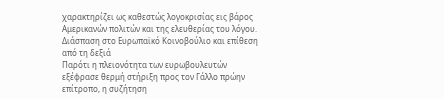χαρακτηρίζει ως καθεστώς λογοκρισίας εις βάρος Αμερικανών πολιτών και της ελευθερίας του λόγου.
Διάσπαση στο Ευρωπαϊκό Κοινοβούλιο και επίθεση από τη δεξιά
Παρότι η πλειονότητα των ευρωβουλευτών εξέφρασε θερμή στήριξη προς τον Γάλλο πρώην επίτροπο, η συζήτηση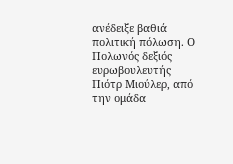ανέδειξε βαθιά πολιτική πόλωση. Ο Πολωνός δεξιός ευρωβουλευτής Πιότρ Μιούλερ, από την ομάδα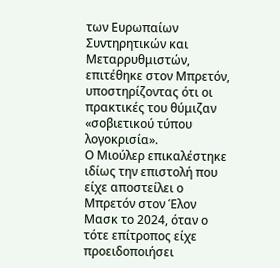των Ευρωπαίων Συντηρητικών και Μεταρρυθμιστών, επιτέθηκε στον Μπρετόν, υποστηρίζοντας ότι οι πρακτικές του θύμιζαν «σοβιετικού τύπου λογοκρισία».
Ο Μιούλερ επικαλέστηκε ιδίως την επιστολή που είχε αποστείλει ο Μπρετόν στον Έλον Μασκ το 2024, όταν ο τότε επίτροπος είχε προειδοποιήσει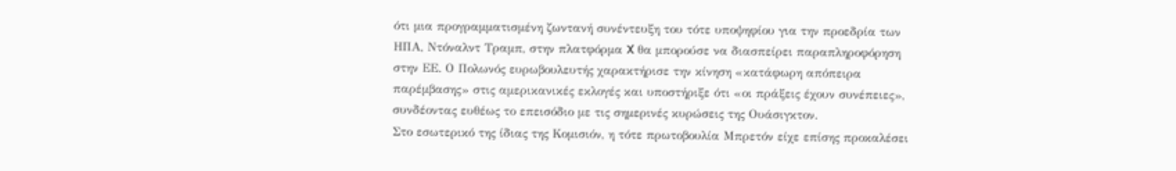ότι μια προγραμματισμένη ζωντανή συνέντευξη του τότε υποψηφίου για την προεδρία των ΗΠΑ, Ντόναλντ Τραμπ, στην πλατφόρμα X θα μπορούσε να διασπείρει παραπληροφόρηση στην ΕΕ. Ο Πολωνός ευρωβουλευτής χαρακτήρισε την κίνηση «κατάφωρη απόπειρα παρέμβασης» στις αμερικανικές εκλογές και υποστήριξε ότι «οι πράξεις έχουν συνέπειες», συνδέοντας ευθέως το επεισόδιο με τις σημερινές κυρώσεις της Ουάσιγκτον.
Στο εσωτερικό της ίδιας της Κομισιόν, η τότε πρωτοβουλία Μπρετόν είχε επίσης προκαλέσει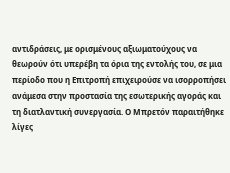αντιδράσεις, με ορισμένους αξιωματούχους να θεωρούν ότι υπερέβη τα όρια της εντολής του, σε μια περίοδο που η Επιτροπή επιχειρούσε να ισορροπήσει ανάμεσα στην προστασία της εσωτερικής αγοράς και τη διατλαντική συνεργασία. Ο Μπρετόν παραιτήθηκε λίγες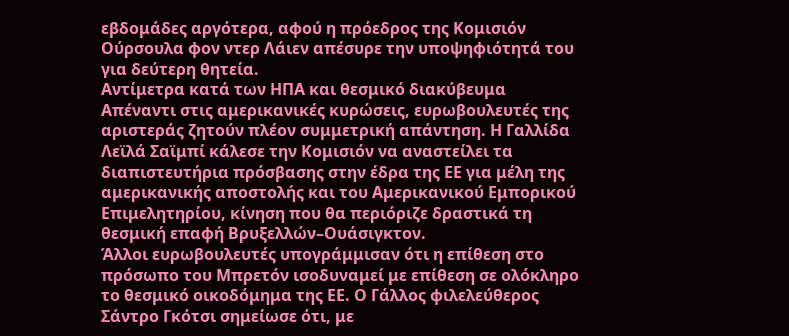εβδομάδες αργότερα, αφού η πρόεδρος της Κομισιόν Ούρσουλα φον ντερ Λάιεν απέσυρε την υποψηφιότητά του για δεύτερη θητεία.
Αντίμετρα κατά των ΗΠΑ και θεσμικό διακύβευμα
Απέναντι στις αμερικανικές κυρώσεις, ευρωβουλευτές της αριστεράς ζητούν πλέον συμμετρική απάντηση. Η Γαλλίδα Λεϊλά Σαϊμπί κάλεσε την Κομισιόν να αναστείλει τα διαπιστευτήρια πρόσβασης στην έδρα της ΕΕ για μέλη της αμερικανικής αποστολής και του Αμερικανικού Εμπορικού Επιμελητηρίου, κίνηση που θα περιόριζε δραστικά τη θεσμική επαφή Βρυξελλών–Ουάσιγκτον.
Άλλοι ευρωβουλευτές υπογράμμισαν ότι η επίθεση στο πρόσωπο του Μπρετόν ισοδυναμεί με επίθεση σε ολόκληρο το θεσμικό οικοδόμημα της ΕΕ. Ο Γάλλος φιλελεύθερος Σάντρο Γκότσι σημείωσε ότι, με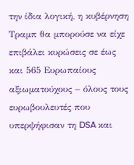την ίδια λογική, η κυβέρνηση Τραμπ θα μπορούσε να είχε επιβάλει κυρώσεις σε έως και 565 Ευρωπαίους αξιωματούχους – όλους τους ευρωβουλευτές που υπερψήφισαν τη DSA και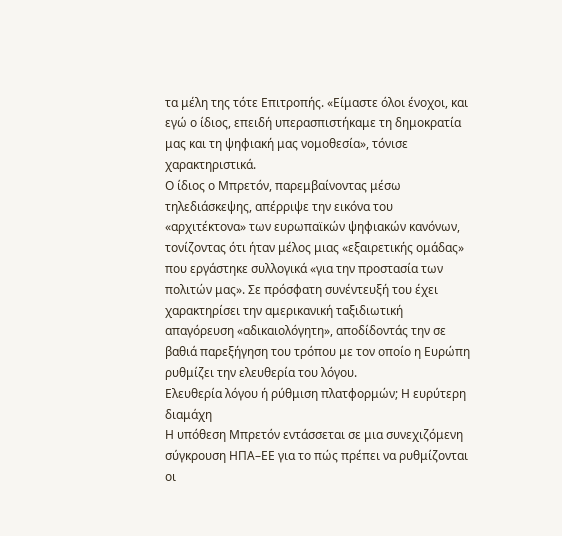τα μέλη της τότε Επιτροπής. «Είμαστε όλοι ένοχοι, και εγώ ο ίδιος, επειδή υπερασπιστήκαμε τη δημοκρατία μας και τη ψηφιακή μας νομοθεσία», τόνισε χαρακτηριστικά.
Ο ίδιος ο Μπρετόν, παρεμβαίνοντας μέσω τηλεδιάσκεψης, απέρριψε την εικόνα του «αρχιτέκτονα» των ευρωπαϊκών ψηφιακών κανόνων, τονίζοντας ότι ήταν μέλος μιας «εξαιρετικής ομάδας» που εργάστηκε συλλογικά «για την προστασία των πολιτών μας». Σε πρόσφατη συνέντευξή του έχει χαρακτηρίσει την αμερικανική ταξιδιωτική απαγόρευση «αδικαιολόγητη», αποδίδοντάς την σε βαθιά παρεξήγηση του τρόπου με τον οποίο η Ευρώπη ρυθμίζει την ελευθερία του λόγου.
Ελευθερία λόγου ή ρύθμιση πλατφορμών; Η ευρύτερη διαμάχη
Η υπόθεση Μπρετόν εντάσσεται σε μια συνεχιζόμενη σύγκρουση ΗΠΑ–ΕΕ για το πώς πρέπει να ρυθμίζονται οι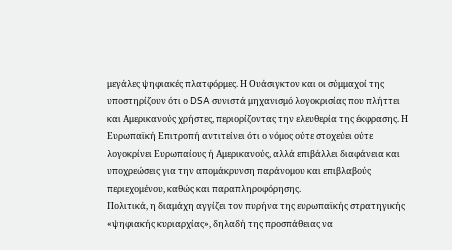μεγάλες ψηφιακές πλατφόρμες. Η Ουάσιγκτον και οι σύμμαχοί της υποστηρίζουν ότι ο DSA συνιστά μηχανισμό λογοκρισίας που πλήττει και Αμερικανούς χρήστες, περιορίζοντας την ελευθερία της έκφρασης. Η Ευρωπαϊκή Επιτροπή αντιτείνει ότι ο νόμος ούτε στοχεύει ούτε λογοκρίνει Ευρωπαίους ή Αμερικανούς, αλλά επιβάλλει διαφάνεια και υποχρεώσεις για την απομάκρυνση παράνομου και επιβλαβούς περιεχομένου, καθώς και παραπληροφόρησης.
Πολιτικά, η διαμάχη αγγίζει τον πυρήνα της ευρωπαϊκής στρατηγικής «ψηφιακής κυριαρχίας», δηλαδή της προσπάθειας να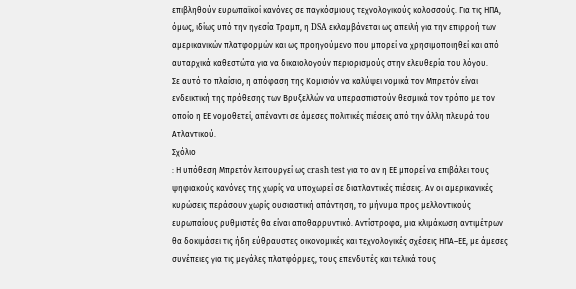επιβληθούν ευρωπαϊκοί κανόνες σε παγκόσμιους τεχνολογικούς κολοσσούς. Για τις ΗΠΑ, όμως, ιδίως υπό την ηγεσία Τραμπ, η DSA εκλαμβάνεται ως απειλή για την επιρροή των αμερικανικών πλατφορμών και ως προηγούμενο που μπορεί να χρησιμοποιηθεί και από αυταρχικά καθεστώτα για να δικαιολογούν περιορισμούς στην ελευθερία του λόγου.
Σε αυτό το πλαίσιο, η απόφαση της Κομισιόν να καλύψει νομικά τον Μπρετόν είναι ενδεικτική της πρόθεσης των Βρυξελλών να υπερασπιστούν θεσμικά τον τρόπο με τον οποίο η ΕΕ νομοθετεί, απέναντι σε άμεσες πολιτικές πιέσεις από την άλλη πλευρά του Ατλαντικού.
Σχόλιο
: Η υπόθεση Μπρετόν λειτουργεί ως crash test για το αν η ΕΕ μπορεί να επιβάλει τους ψηφιακούς κανόνες της χωρίς να υποχωρεί σε διατλαντικές πιέσεις. Αν οι αμερικανικές κυρώσεις περάσουν χωρίς ουσιαστική απάντηση, το μήνυμα προς μελλοντικούς ευρωπαίους ρυθμιστές θα είναι αποθαρρυντικό. Αντίστροφα, μια κλιμάκωση αντιμέτρων θα δοκιμάσει τις ήδη εύθραυστες οικονομικές και τεχνολογικές σχέσεις ΗΠΑ–ΕΕ, με άμεσες συνέπειες για τις μεγάλες πλατφόρμες, τους επενδυτές και τελικά τους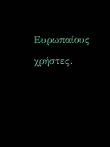Ευρωπαίους χρήστες.